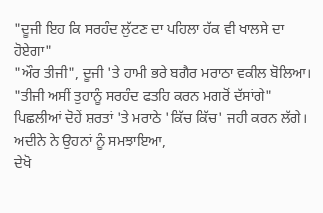"ਦੂਜੀ ਇਹ ਕਿ ਸਰਹੰਦ ਲੁੱਟਣ ਦਾ ਪਹਿਲਾ ਹੱਕ ਵੀ ਖਾਲਸੇ ਦਾ ਹੋਏਗਾ"
"ਔਰ ਤੀਜੀ", ਦੂਜੀ 'ਤੇ ਹਾਮੀ ਭਰੇ ਬਗੈਰ ਮਰਾਠਾ ਵਕੀਲ ਬੋਲਿਆ।
"ਤੀਜੀ ਅਸੀਂ ਤੁਹਾਨੂੰ ਸਰਹੰਦ ਫਤਹਿ ਕਰਨ ਮਗਰੋਂ ਦੱਸਾਂਗੇ"
ਪਿਛਲੀਆਂ ਦੋਹੇਂ ਸ਼ਰਤਾਂ 'ਤੇ ਮਰਾਠੇ 'ਕਿੱਚ ਕਿੱਚ' ਜਹੀ ਕਰਨ ਲੱਗੇ। ਅਦੀਨੇ ਨੇ ਉਹਨਾਂ ਨੂੰ ਸਮਝਾਇਆ,
ਦੇਖੋ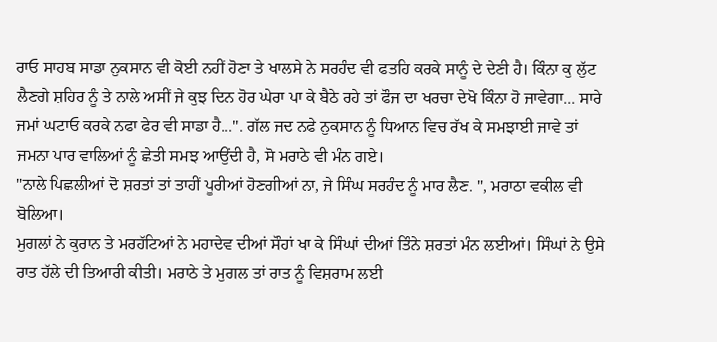ਰਾਓ ਸਾਹਬ ਸਾਡਾ ਨੁਕਸਾਨ ਵੀ ਕੋਈ ਨਹੀਂ ਹੋਣਾ ਤੇ ਖਾਲਸੇ ਨੇ ਸਰਹੰਦ ਵੀ ਫਤਹਿ ਕਰਕੇ ਸਾਨੂੰ ਦੇ ਦੇਣੀ ਹੈ। ਕਿੰਨਾ ਕੁ ਲੁੱਟ ਲੈਣਗੇ ਸ਼ਹਿਰ ਨੂੰ ਤੇ ਨਾਲੇ ਅਸੀਂ ਜੇ ਕੁਝ ਦਿਨ ਹੋਰ ਘੇਰਾ ਪਾ ਕੇ ਬੈਠੇ ਰਹੇ ਤਾਂ ਫੌਜ ਦਾ ਖਰਚਾ ਦੇਖੋ ਕਿੰਨਾ ਹੋ ਜਾਵੇਗਾ... ਸਾਰੇ ਜਮਾਂ ਘਟਾਓ ਕਰਕੇ ਨਫਾ ਫੇਰ ਵੀ ਸਾਡਾ ਹੈ...". ਗੱਲ ਜਦ ਨਫੇ ਨੁਕਸਾਨ ਨੂੰ ਧਿਆਨ ਵਿਚ ਰੱਖ ਕੇ ਸਮਝਾਈ ਜਾਵੇ ਤਾਂ ਜਮਨਾ ਪਾਰ ਵਾਲਿਆਂ ਨੂੰ ਛੇਤੀ ਸਮਝ ਆਉਂਦੀ ਹੈ, ਸੋ ਮਰਾਠੇ ਵੀ ਮੰਨ ਗਏ।
"ਨਾਲੇ ਪਿਛਲੀਆਂ ਦੋ ਸ਼ਰਤਾਂ ਤਾਂ ਤਾਹੀਂ ਪੂਰੀਆਂ ਹੋਣਗੀਆਂ ਨਾ, ਜੇ ਸਿੰਘ ਸਰਹੰਦ ਨੂੰ ਮਾਰ ਲੈਣ. ", ਮਰਾਠਾ ਵਕੀਲ ਵੀ ਬੋਲਿਆ।
ਮੁਗਲਾਂ ਨੇ ਕੁਰਾਨ ਤੇ ਮਰਹੱਟਿਆਂ ਨੇ ਮਹਾਦੇਵ ਦੀਆਂ ਸੌਹਾਂ ਖਾ ਕੇ ਸਿੰਘਾਂ ਦੀਆਂ ਤਿੰਨੇ ਸ਼ਰਤਾਂ ਮੰਨ ਲਈਆਂ। ਸਿੰਘਾਂ ਨੇ ਉਸੇ ਰਾਤ ਹੱਲੇ ਦੀ ਤਿਆਰੀ ਕੀਤੀ। ਮਰਾਠੇ ਤੇ ਮੁਗਲ ਤਾਂ ਰਾਤ ਨੂੰ ਵਿਸ਼ਰਾਮ ਲਈ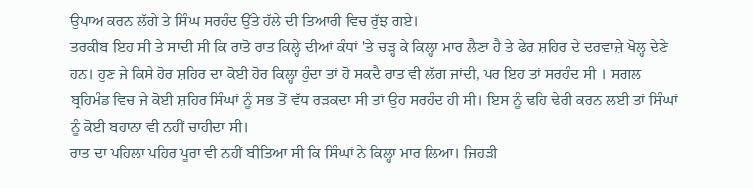ਉਪਾਅ ਕਰਨ ਲੱਗੇ ਤੇ ਸਿੰਘ ਸਰਹੰਦ ਉੱਤੇ ਹੱਲੇ ਦੀ ਤਿਆਰੀ ਵਿਚ ਰੁੱਝ ਗਏ।
ਤਰਕੀਬ ਇਹ ਸੀ ਤੇ ਸਾਦੀ ਸੀ ਕਿ ਰਾਤੋ ਰਾਤ ਕਿਲ੍ਹੇ ਦੀਆਂ ਕੰਧਾਂ 'ਤੇ ਚੜ੍ਹ ਕੇ ਕਿਲ੍ਹਾ ਮਾਰ ਲੈਣਾ ਹੈ ਤੇ ਫੇਰ ਸ਼ਹਿਰ ਦੇ ਦਰਵਾਜ਼ੇ ਖੋਲ੍ਹ ਦੇਣੇ ਹਨ। ਹੁਣ ਜੇ ਕਿਸੇ ਹੋਰ ਸ਼ਹਿਰ ਦਾ ਕੋਈ ਹੋਰ ਕਿਲ੍ਹਾ ਹੁੰਦਾ ਤਾਂ ਹੋ ਸਕਦੈ ਰਾਤ ਵੀ ਲੱਗ ਜਾਂਦੀ, ਪਰ ਇਹ ਤਾਂ ਸਰਹੰਦ ਸੀ । ਸਗਲ ਬ੍ਰਹਿਮੰਡ ਵਿਚ ਜੇ ਕੋਈ ਸ਼ਹਿਰ ਸਿੰਘਾਂ ਨੂੰ ਸਭ ਤੋਂ ਵੱਧ ਰੜਕਦਾ ਸੀ ਤਾਂ ਉਹ ਸਰਹੰਦ ਹੀ ਸੀ। ਇਸ ਨੂੰ ਢਹਿ ਢੇਰੀ ਕਰਨ ਲਈ ਤਾਂ ਸਿੰਘਾਂ ਨੂੰ ਕੋਈ ਬਹਾਨਾ ਵੀ ਨਹੀਂ ਚਾਹੀਦਾ ਸੀ।
ਰਾਤ ਦਾ ਪਹਿਲਾ ਪਹਿਰ ਪੂਰਾ ਵੀ ਨਹੀਂ ਬੀਤਿਆ ਸੀ ਕਿ ਸਿੰਘਾਂ ਨੇ ਕਿਲ੍ਹਾ ਮਾਰ ਲਿਆ। ਜਿਹੜੀ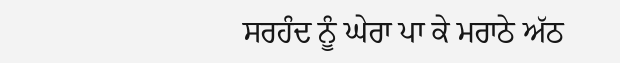ਸਰਹੰਦ ਨੂੰ ਘੇਰਾ ਪਾ ਕੇ ਮਰਾਠੇ ਅੱਠ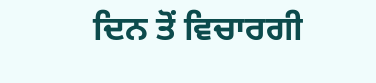ਦਿਨ ਤੋਂ ਵਿਚਾਰਗੀ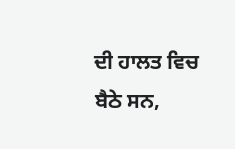ਦੀ ਹਾਲਤ ਵਿਚ ਬੈਠੇ ਸਨ,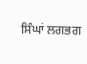ਸਿੰਘਾਂ ਲਗਭਗ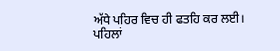ਅੱਧੇ ਪਹਿਰ ਵਿਚ ਹੀ ਫਤਹਿ ਕਰ ਲਈ।
ਪਹਿਲਾਂ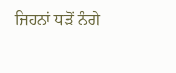ਜਿਹਨਾਂ ਧੜੋਂ ਨੰਗੇ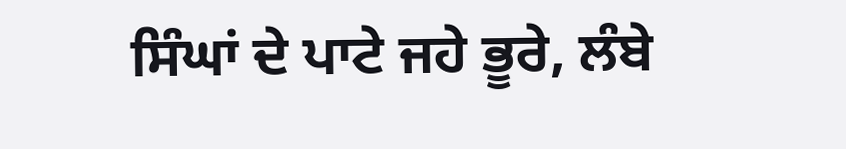ਸਿੰਘਾਂ ਦੇ ਪਾਟੇ ਜਹੇ ਭੂਰੇ, ਲੰਬੇ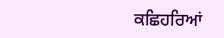ਕਛਿਹਰਿਆਂ